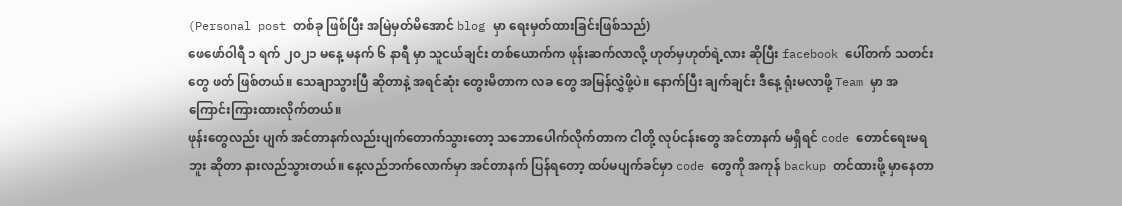(Personal post တစ်ခု ဖြစ်ပြီး အမြဲမှတ်မိအောင် blog မှာ ရေးမှတ်ထားခြင်းဖြစ်သည်)
ဖေဖော်ဝါရီ ၁ ရက် ၂၀၂၁ မနေ့ မနက် ၆ နာရီ မှာ သူငယ်ချင်း တစ်ယောက်က ဖုန်းဆက်လာလို့ ဟုတ်မှဟုတ်ရဲ့လား ဆိုပြီး facebook ပေါ်တက် သတင်းတွေ ဖတ် ဖြစ်တယ်။ သေချာသွားပြီ ဆိုတာနဲ့ အရင်ဆုံး တွေးမိတာက လခ တွေ အမြန်လွှဲဖို့ပဲ။ နောက်ပြီး ချက်ချင်း ဒီနေ့ ရုံးမလာဖို့ Team မှာ အကြောင်းကြားထားလိုက်တယ်။
ဖုန်းတွေလည်း ပျက် အင်တာနက်လည်းပျက်တောက်သွားတော့ သဘောပေါက်လိုက်တာက ငါတို့ လုပ်ငန်းတွေ အင်တာနက် မရှိရင် code တောင်ရေးမရဘူး ဆိုတာ နားလည်သွားတယ်။ နေ့လည်ဘက်လောက်မှာ အင်တာနက် ပြန်ရတော့ ထပ်မပျက်ခင်မှာ code တွေကို အကုန် backup တင်ထားဖို့ မှာနေတာ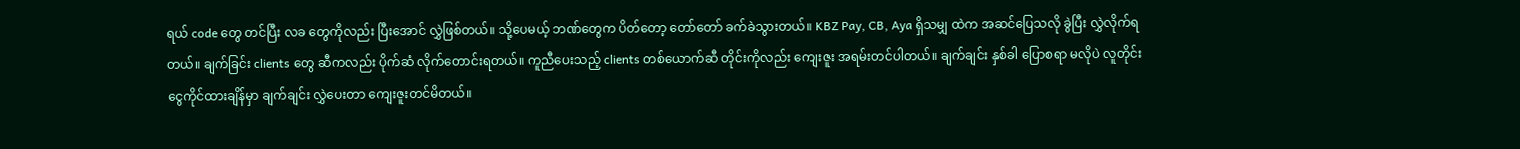ရယ် code တွေ တင်ပြီး လခ တွေကိုလည်း ပြီးအောင် လွှဲဖြစ်တယ်။ သို့ပေမယ့် ဘဏ်တွေက ပိတ်တော့ တော်တော် ခက်ခဲသွားတယ်။ KBZ Pay, CB, Aya ရှိသမျှ ထဲက အဆင်ပြေသလို ခွဲပြီး လွှဲလိုက်ရတယ်။ ချက်ခြင်း clients တွေ ဆီကလည်း ပိုက်ဆံ လိုက်တောင်းရတယ်။ ကူညီပေးသည့် clients တစ်ယောက်ဆီ တိုင်းကိုလည်း ကျေးဇူး အရမ်းတင်ပါတယ်။ ချက်ချင်း နှစ်ခါ ပြောစရာ မလိုပဲ လူတိုင်း ငွေကိုင်ထားချိန်မှာ ချက်ချင်း လွှဲပေးတာ ကျေးဇူးတင်မိတယ်။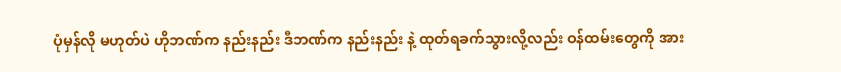ပုံမှန်လို မဟုတ်ပဲ ဟိုဘဏ်က နည်းနည်း ဒီဘဏ်က နည်းနည်း နဲ့ ထုတ်ရခက်သွားလို့လည်း ဝန်ထမ်းတွေကို အား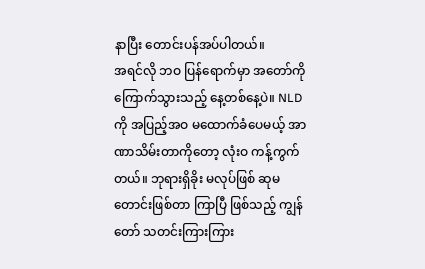နာပြီး တောင်းပန်အပ်ပါတယ်။
အရင်လို ဘဝ ပြန်ရောက်မှာ အတော်ကို ကြောက်သွားသည့် နေ့တစ်နေ့ပဲ။ NLD ကို အပြည့်အဝ မထောက်ခံပေမယ့် အာဏာသိမ်းတာကိုတော့ လုံးဝ ကန့်ကွက်တယ်။ ဘုရားရှိခိုး မလုပ်ဖြစ် ဆုမတောင်းဖြစ်တာ ကြာပြီ ဖြစ်သည့် ကျွန်တော် သတင်းကြားကြား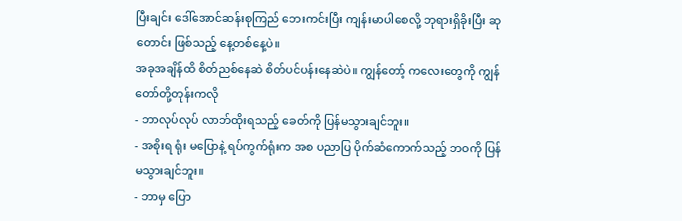ပြီးချင်း ဒေါ်အောင်ဆန်းစုကြည် ဘေးကင်းပြီး ကျန်းမာပါစေလို့ ဘုရားရှိခိုးပြီး ဆုတောင်း ဖြစ်သည့် နေ့တစ်နေ့ပဲ။
အခုအချိန်ထိ စိတ်ညစ်နေဆဲ စိတ်ပင်ပန်းနေဆဲပဲ။ ကျွန်တော့် ကလေးတွေကို ကျွန်တော်တို့တုန်းကလို
- ဘာလုပ်လုပ် လာဘ်ထိုးရသည့် ခေတ်ကို ပြန်မသွားချင်ဘူး။
- အစိုးရ ရုံး မပြောနဲ့ ရပ်ကွက်ရုံးက အစ ပညာပြ ပိုက်ဆံကောက်သည့် ဘဝကို ပြန်မသွားချင်ဘူး။
- ဘာမှ ပြော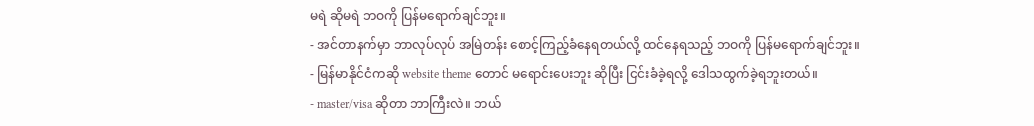မရဲ ဆိုမရဲ ဘဝကို ပြန်မရောက်ချင်ဘူး။
- အင်တာနက်မှာ ဘာလုပ်လုပ် အမြဲတန်း စောင့်ကြည့်ခံနေရတယ်လို့ ထင်နေရသည့် ဘဝကို ပြန်မရောက်ချင်ဘူး။
- မြန်မာနိုင်ငံကဆို website theme တောင် မရောင်းပေးဘူး ဆိုပြီး ငြင်းခံခဲ့ရလို့ ဒေါသထွက်ခဲ့ရဘူးတယ်။
- master/visa ဆိုတာ ဘာကြီးလဲ။ ဘယ်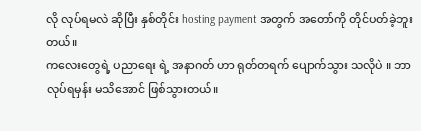လို လုပ်ရမလဲ ဆိုပြီး နှစ်တိုင်း hosting payment အတွက် အတော်ကို တိုင်ပတ်ခဲ့ဘူးတယ်။
ကလေးတွေရဲ့ ပညာရေး ရဲ့ အနာဂတ် ဟာ ရုတ်တရက် ပျောက်သွား သလိုပဲ ။ ဘာလုပ်ရမှန်း မသိအောင် ဖြစ်သွားတယ်။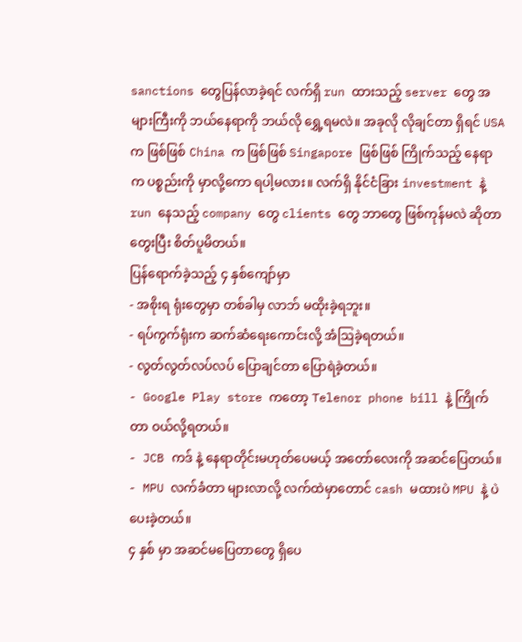sanctions တွေပြန်လာခဲ့ရင် လက်ရှိ run ထားသည့် server တွေ အများကြီးကို ဘယ်နေရာကို ဘယ်လို ရွှေ့ရမလဲ။ အခုလို လိုချင်တာ ရှိရင် USA က ဖြစ်ဖြစ် China က ဖြစ်ဖြစ် Singapore ဖြစ်ဖြစ် ကြိုက်သည့် နေရာက ပစ္စည်းကို မှာလို့ကော ရပါ့မလား။ လက်ရှိ နိုင်ငံခြား investment နဲ့ run နေသည့် company တွေ clients တွေ ဘာတွေ ဖြစ်ကုန်မလဲ ဆိုတာ တွေးပြီး စိတ်ပူမိတယ်။
ပြန်ရောက်ခဲ့သည့် ၄ နှစ်ကျော်မှာ
- အစိုးရ ရုံးတွေမှာ တစ်ခါမှ လာဘ် မထိုးခဲ့ရဘူး။
- ရပ်ကွက်ရုံးက ဆက်ဆံရေးကောင်းလို့ အံဩခဲ့ရတယ်။
- လွတ်လွတ်လပ်လပ် ပြောချင်တာ ပြောရဲခဲ့တယ်။
- Google Play store ကတော့ Telenor phone bill နဲ့ ကြိုက်တာ ဝယ်လို့ရတယ်။
- JCB ကဒ် နဲ့ နေရာတိုင်းမဟုတ်ပေမယ့် အတော်လေးကို အဆင်ပြေတယ်။
- MPU လက်ခံတာ များလာလို့ လက်ထဲမှာတောင် cash မထားပဲ MPU နဲ့ ပဲပေးခဲ့တယ်။
၄ နှစ် မှာ အဆင်မပြေတာတွေ ရှိပေ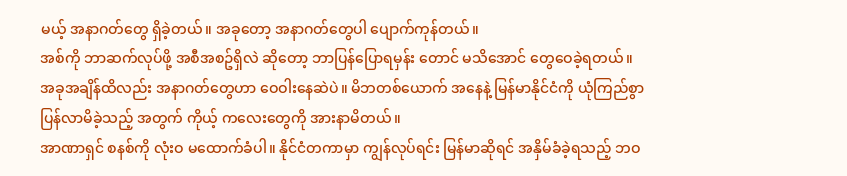မယ့် အနာဂတ်တွေ ရှိခဲ့တယ်။ အခုတော့ အနာဂတ်တွေပါ ပျောက်ကုန်တယ်။
အစ်ကို ဘာဆက်လုပ်ဖို့ အစီအစဥ်ရှိလဲ ဆိုတော့ ဘာပြန်ပြောရမှန်း တောင် မသိအောင် တွေဝေခဲ့ရတယ်။ အခုအချိန်ထိလည်း အနာဂတ်တွေဟာ ဝေဝါးနေဆဲပဲ။ မိဘတစ်ယောက် အနေနဲ့ မြန်မာနိုင်ငံကို ယုံကြည်စွာပြန်လာမိခဲ့သည့် အတွက် ကိုယ့် ကလေးတွေကို အားနာမိတယ်။
အာဏာရှင် စနစ်ကို လုံးဝ မထောက်ခံပါ။ နိုင်ငံတကာမှာ ကျွန်လုပ်ရင်း မြန်မာဆိုရင် အနှိမ်ခံခဲ့ရသည့် ဘဝ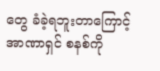တွေ ခံခဲ့ရဘူးတာကြောင့် အာဏာရှင် စနစ်ကို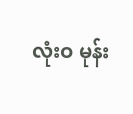လုံးဝ မုန်း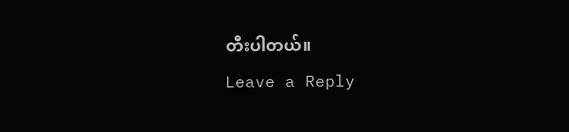တီးပါတယ်။
Leave a Reply